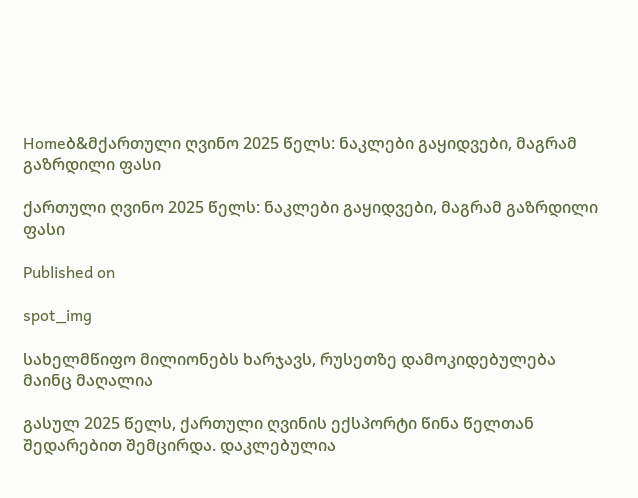Homeბ&მქართული ღვინო 2025 წელს: ნაკლები გაყიდვები, მაგრამ გაზრდილი ფასი

ქართული ღვინო 2025 წელს: ნაკლები გაყიდვები, მაგრამ გაზრდილი ფასი

Published on

spot_img

სახელმწიფო მილიონებს ხარჯავს, რუსეთზე დამოკიდებულება მაინც მაღალია

გასულ 2025 წელს, ქართული ღვინის ექსპორტი წინა წელთან შედარებით შემცირდა. დაკლებულია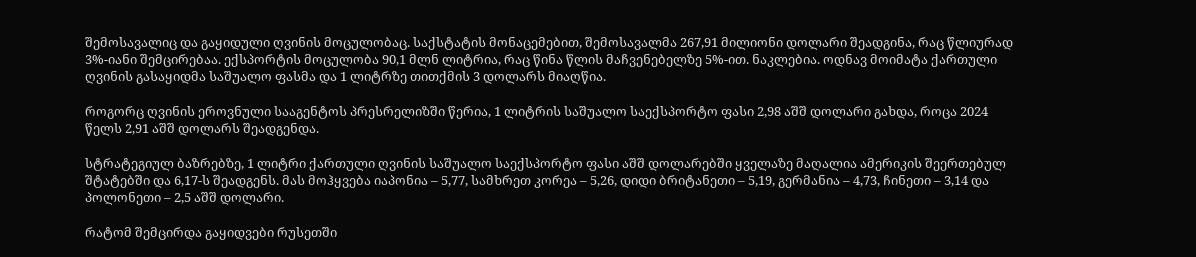შემოსავალიც და გაყიდული ღვინის მოცულობაც. საქსტატის მონაცემებით, შემოსავალმა 267,91 მილიონი დოლარი შეადგინა, რაც წლიურად 3%-იანი შემცირებაა. ექსპორტის მოცულობა 90,1 მლნ ლიტრია, რაც წინა წლის მაჩვენებელზე 5%-ით. ნაკლებია. ოდნავ მოიმატა ქართული ღვინის გასაყიდმა საშუალო ფასმა და 1 ლიტრზე თითქმის 3 დოლარს მიაღწია.

როგორც ღვინის ეროვნული სააგენტოს პრესრელიზში წერია, 1 ლიტრის საშუალო საექსპორტო ფასი 2,98 აშშ დოლარი გახდა, როცა 2024 წელს 2,91 აშშ დოლარს შეადგენდა.

სტრატეგიულ ბაზრებზე, 1 ლიტრი ქართული ღვინის საშუალო საექსპორტო ფასი აშშ დოლარებში ყველაზე მაღალია ამერიკის შეერთებულ შტატებში და 6,17-ს შეადგენს. მას მოჰყვება იაპონია – 5,77, სამხრეთ კორეა – 5,26, დიდი ბრიტანეთი – 5,19, გერმანია – 4,73, ჩინეთი – 3,14 და პოლონეთი – 2,5 აშშ დოლარი.

რატომ შემცირდა გაყიდვები რუსეთში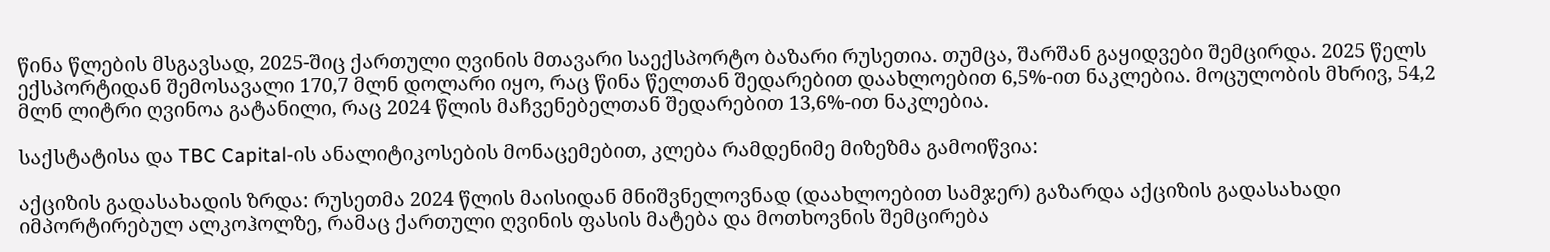წინა წლების მსგავსად, 2025-შიც ქართული ღვინის მთავარი საექსპორტო ბაზარი რუსეთია. თუმცა, შარშან გაყიდვები შემცირდა. 2025 წელს ექსპორტიდან შემოსავალი 170,7 მლნ დოლარი იყო, რაც წინა წელთან შედარებით დაახლოებით 6,5%-ით ნაკლებია. მოცულობის მხრივ, 54,2 მლნ ლიტრი ღვინოა გატანილი, რაც 2024 წლის მაჩვენებელთან შედარებით 13,6%-ით ნაკლებია.

საქსტატისა და TBC Capital-ის ანალიტიკოსების მონაცემებით, კლება რამდენიმე მიზეზმა გამოიწვია:

აქციზის გადასახადის ზრდა: რუსეთმა 2024 წლის მაისიდან მნიშვნელოვნად (დაახლოებით სამჯერ) გაზარდა აქციზის გადასახადი იმპორტირებულ ალკოჰოლზე, რამაც ქართული ღვინის ფასის მატება და მოთხოვნის შემცირება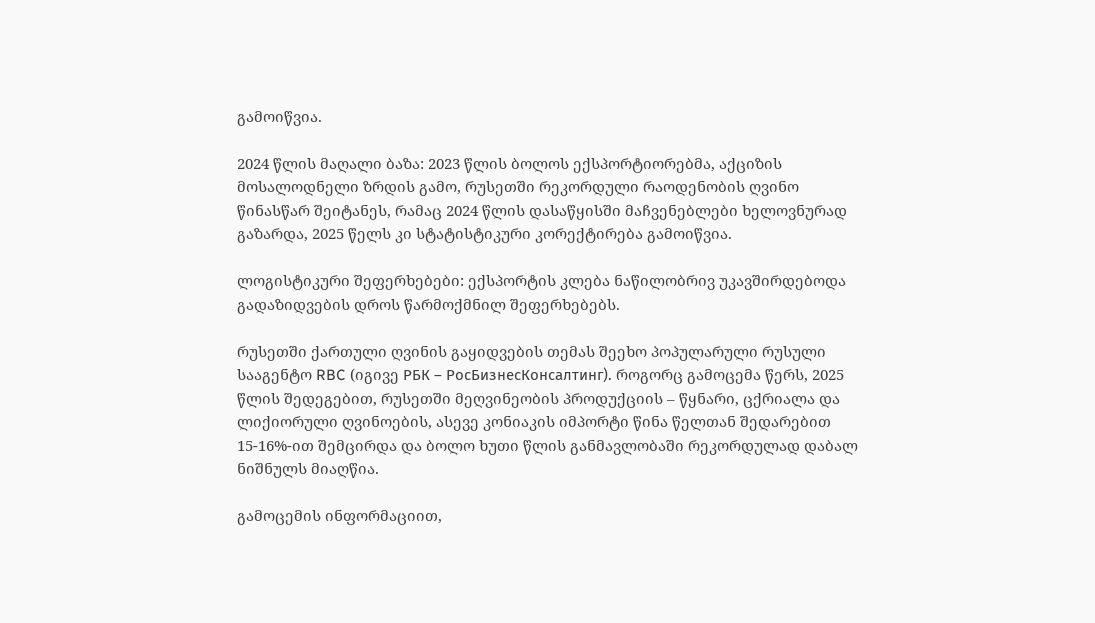გამოიწვია.

2024 წლის მაღალი ბაზა: 2023 წლის ბოლოს ექსპორტიორებმა, აქციზის მოსალოდნელი ზრდის გამო, რუსეთში რეკორდული რაოდენობის ღვინო წინასწარ შეიტანეს, რამაც 2024 წლის დასაწყისში მაჩვენებლები ხელოვნურად გაზარდა, 2025 წელს კი სტატისტიკური კორექტირება გამოიწვია.

ლოგისტიკური შეფერხებები: ექსპორტის კლება ნაწილობრივ უკავშირდებოდა გადაზიდვების დროს წარმოქმნილ შეფერხებებს.

რუსეთში ქართული ღვინის გაყიდვების თემას შეეხო პოპულარული რუსული სააგენტო RBC (იგივე РБК – РосБизнесКонсалтинг). როგორც გამოცემა წერს, 2025 წლის შედეგებით, რუსეთში მეღვინეობის პროდუქციის – წყნარი, ცქრიალა და ლიქიორული ღვინოების, ასევე კონიაკის იმპორტი წინა წელთან შედარებით 15-16%-ით შემცირდა და ბოლო ხუთი წლის განმავლობაში რეკორდულად დაბალ ნიშნულს მიაღწია.

გამოცემის ინფორმაციით,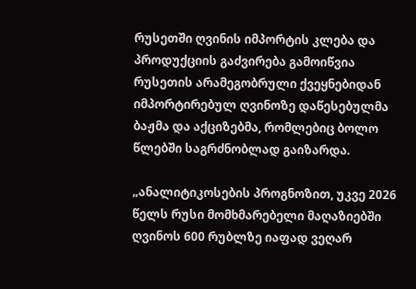რუსეთში ღვინის იმპორტის კლება და პროდუქციის გაძვირება გამოიწვია რუსეთის არამეგობრული ქვეყნებიდან იმპორტირებულ ღვინოზე დაწესებულმა ბაჟმა და აქციზებმა, რომლებიც ბოლო წლებში საგრძნობლად გაიზარდა.

„ანალიტიკოსების პროგნოზით, უკვე 2026 წელს რუსი მომხმარებელი მაღაზიებში ღვინოს 600 რუბლზე იაფად ვეღარ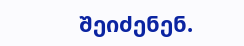შეიძენენ.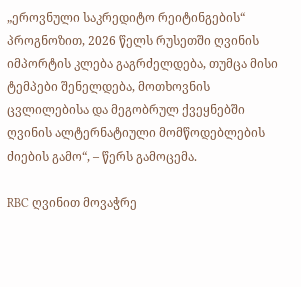„ეროვნული საკრედიტო რეიტინგების“ პროგნოზით, 2026 წელს რუსეთში ღვინის იმპორტის კლება გაგრძელდება, თუმცა მისი ტემპები შენელდება, მოთხოვნის ცვლილებისა და მეგობრულ ქვეყნებში ღვინის ალტერნატიული მომწოდებლების ძიების გამო“, – წერს გამოცემა.

RBC ღვინით მოვაჭრე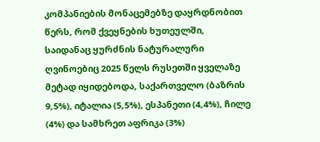კომპანიების მონაცემებზე დაყრდნობით წერს, რომ ქვეყნების ხუთეულში, საიდანაც ყურძნის ნატურალური ღვინოებიც 2025 წელს რუსეთში ყველაზე მეტად იყიდებოდა, საქართველო (ბაზრის 9,5%), იტალია (5,5%), ესპანეთი (4,4%), ჩილე (4%) და სამხრეთ აფრიკა (3%)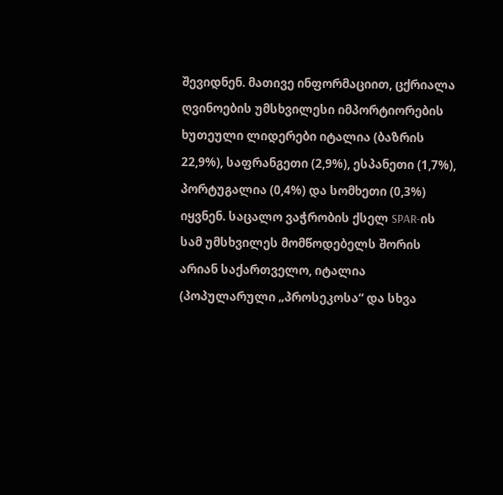შევიდნენ. მათივე ინფორმაციით, ცქრიალა ღვინოების უმსხვილესი იმპორტიორების ხუთეული ლიდერები იტალია (ბაზრის 22,9%), საფრანგეთი (2,9%), ესპანეთი (1,7%), პორტუგალია (0,4%) და სომხეთი (0,3%) იყვნენ. საცალო ვაჭრობის ქსელ SPAR-ის სამ უმსხვილეს მომწოდებელს შორის არიან საქართველო, იტალია (პოპულარული „პროსეკოსა“ და სხვა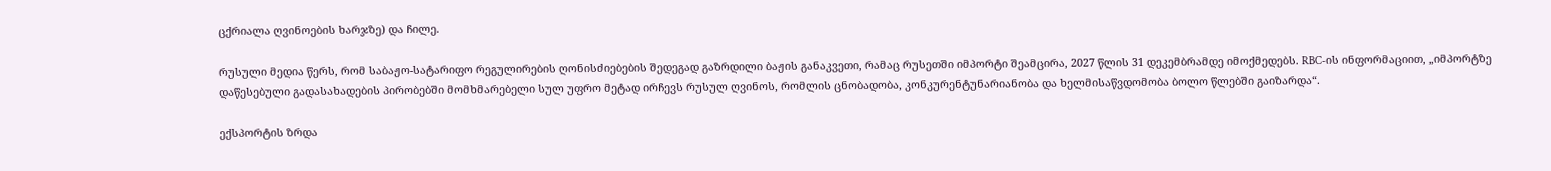ცქრიალა ღვინოების ხარჯზე) და ჩილე.

რუსული მედია წერს, რომ საბაჟო-სატარიფო რეგულირების ღონისძიებების შედეგად გაზრდილი ბაჟის განაკვეთი, რამაც რუსეთში იმპორტი შეამცირა, 2027 წლის 31 დეკემბრამდე იმოქმედებს. RBC-ის ინფორმაციით, „იმპორტზე დაწესებული გადასახადების პირობებში მომხმარებელი სულ უფრო მეტად ირჩევს რუსულ ღვინოს, რომლის ცნობადობა, კონკურენტუნარიანობა და ხელმისაწვდომობა ბოლო წლებში გაიზარდა“.

ექსპორტის ზრდა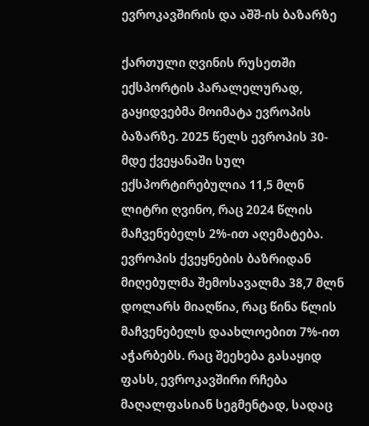ევროკავშირის და აშშ-ის ბაზარზე

ქართული ღვინის რუსეთში ექსპორტის პარალელურად, გაყიდვებმა მოიმატა ევროპის ბაზარზე. 2025 წელს ევროპის 30-მდე ქვეყანაში სულ ექსპორტირებულია 11,5 მლნ ლიტრი ღვინო, რაც 2024 წლის მაჩვენებელს 2%-ით აღემატება. ევროპის ქვეყნების ბაზრიდან მიღებულმა შემოსავალმა 38,7 მლნ დოლარს მიაღწია, რაც წინა წლის მაჩვენებელს დაახლოებით 7%-ით აჭარბებს. რაც შეეხება გასაყიდ ფასს, ევროკავშირი რჩება მაღალფასიან სეგმენტად, სადაც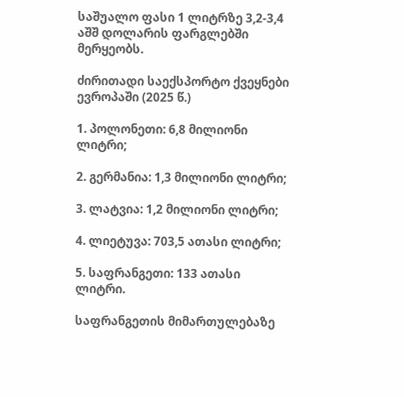საშუალო ფასი 1 ლიტრზე 3,2-3,4 აშშ დოლარის ფარგლებში მერყეობს.

ძირითადი საექსპორტო ქვეყნები ევროპაში (2025 წ.)

1. პოლონეთი: 6,8 მილიონი ლიტრი;

2. გერმანია: 1,3 მილიონი ლიტრი;

3. ლატვია: 1,2 მილიონი ლიტრი;

4. ლიეტუვა: 703,5 ათასი ლიტრი;

5. საფრანგეთი: 133 ათასი ლიტრი.

საფრანგეთის მიმართულებაზე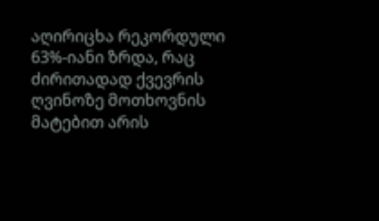აღირიცხა რეკორდული 63%-იანი ზრდა, რაც ძირითადად ქვევრის ღვინოზე მოთხოვნის მატებით არის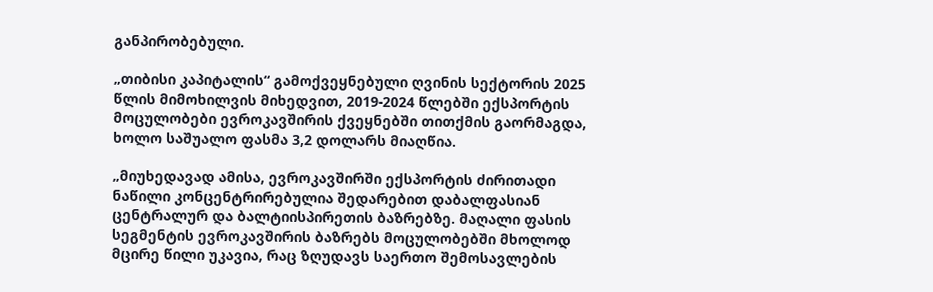განპირობებული.

„თიბისი კაპიტალის“ გამოქვეყნებული ღვინის სექტორის 2025 წლის მიმოხილვის მიხედვით, 2019-2024 წლებში ექსპორტის მოცულობები ევროკავშირის ქვეყნებში თითქმის გაორმაგდა, ხოლო საშუალო ფასმა 3,2 დოლარს მიაღწია.

„მიუხედავად ამისა, ევროკავშირში ექსპორტის ძირითადი ნაწილი კონცენტრირებულია შედარებით დაბალფასიან ცენტრალურ და ბალტიისპირეთის ბაზრებზე. მაღალი ფასის სეგმენტის ევროკავშირის ბაზრებს მოცულობებში მხოლოდ მცირე წილი უკავია, რაც ზღუდავს საერთო შემოსავლების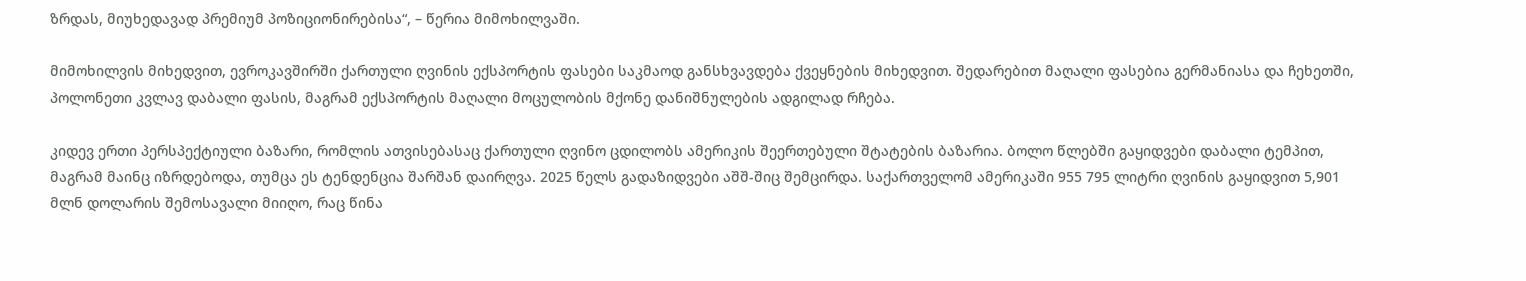ზრდას, მიუხედავად პრემიუმ პოზიციონირებისა“, – წერია მიმოხილვაში.

მიმოხილვის მიხედვით, ევროკავშირში ქართული ღვინის ექსპორტის ფასები საკმაოდ განსხვავდება ქვეყნების მიხედვით. შედარებით მაღალი ფასებია გერმანიასა და ჩეხეთში, პოლონეთი კვლავ დაბალი ფასის, მაგრამ ექსპორტის მაღალი მოცულობის მქონე დანიშნულების ადგილად რჩება.

კიდევ ერთი პერსპექტიული ბაზარი, რომლის ათვისებასაც ქართული ღვინო ცდილობს ამერიკის შეერთებული შტატების ბაზარია. ბოლო წლებში გაყიდვები დაბალი ტემპით, მაგრამ მაინც იზრდებოდა, თუმცა ეს ტენდენცია შარშან დაირღვა. 2025 წელს გადაზიდვები აშშ-შიც შემცირდა. საქართველომ ამერიკაში 955 795 ლიტრი ღვინის გაყიდვით 5,901 მლნ დოლარის შემოსავალი მიიღო, რაც წინა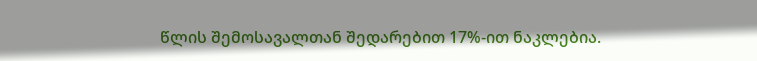წლის შემოსავალთან შედარებით 17%-ით ნაკლებია.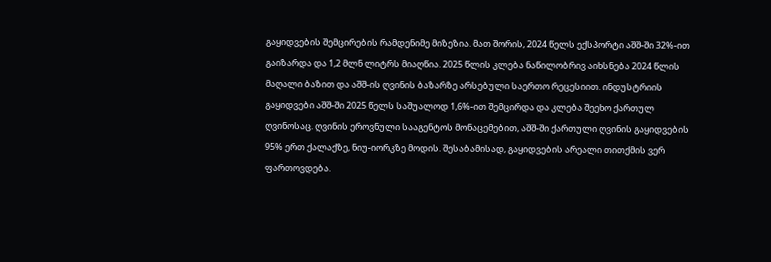გაყიდვების შემცირების რამდენიმე მიზეზია. მათ შორის, 2024 წელს ექსპორტი აშშ-ში 32%-ით გაიზარდა და 1,2 მლნ ლიტრს მიაღწია. 2025 წლის კლება ნაწილობრივ აიხსნება 2024 წლის მაღალი ბაზით და აშშ-ის ღვინის ბაზარზე არსებული საერთო რეცესიით. ინდუსტრიის გაყიდვები აშშ-ში 2025 წელს საშუალოდ 1,6%-ით შემცირდა და კლება შეეხო ქართულ ღვინოსაც. ღვინის ეროვნული სააგენტოს მონაცემებით, აშშ-ში ქართული ღვინის გაყიდვების 95% ერთ ქალაქზე, ნიუ-იორკზე მოდის. შესაბამისად, გაყიდვების არეალი თითქმის ვერ ფართოვდება.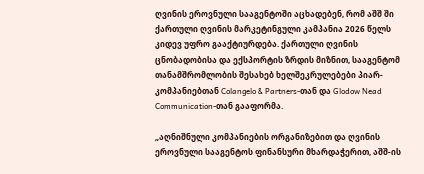ღვინის ეროვნული სააგენტოში აცხადებენ, რომ აშშ ში ქართული ღვინის მარკეტინგული კამპანია 2026 წელს კიდევ უფრო გააქტიურდება. ქართული ღვინის ცნობადობისა და ექსპორტის ზრდის მიზნით, სააგენტომ თანამშრომლობის შესახებ ხელშეკრულებები პიარ-კომპანიებთან Colangelo & Partners-თან და Glodow Nead Communication-თან გააფორმა.

„აღნიშნული კომპანიების ორგანიზებით და ღვინის ეროვნული სააგენტოს ფინანსური მხარდაჭერით, აშშ-ის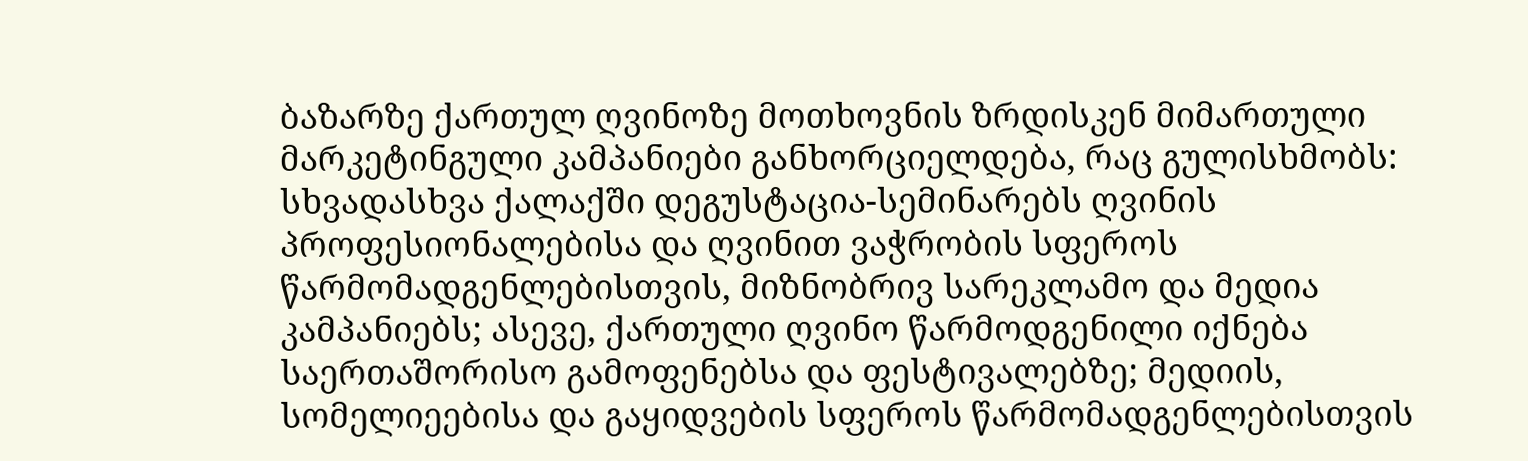ბაზარზე ქართულ ღვინოზე მოთხოვნის ზრდისკენ მიმართული მარკეტინგული კამპანიები განხორციელდება, რაც გულისხმობს: სხვადასხვა ქალაქში დეგუსტაცია-სემინარებს ღვინის პროფესიონალებისა და ღვინით ვაჭრობის სფეროს წარმომადგენლებისთვის, მიზნობრივ სარეკლამო და მედია კამპანიებს; ასევე, ქართული ღვინო წარმოდგენილი იქნება საერთაშორისო გამოფენებსა და ფესტივალებზე; მედიის, სომელიეებისა და გაყიდვების სფეროს წარმომადგენლებისთვის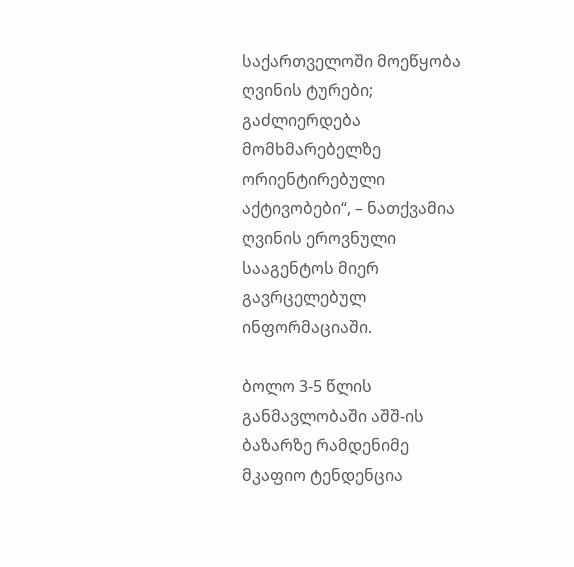საქართველოში მოეწყობა ღვინის ტურები; გაძლიერდება მომხმარებელზე ორიენტირებული აქტივობები“, – ნათქვამია ღვინის ეროვნული სააგენტოს მიერ გავრცელებულ ინფორმაციაში.

ბოლო 3-5 წლის განმავლობაში აშშ-ის ბაზარზე რამდენიმე მკაფიო ტენდენცია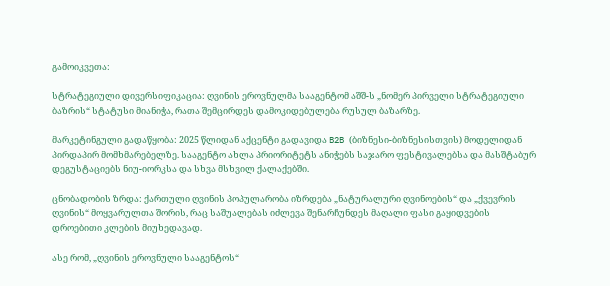გამოიკვეთა:

სტრატეგიული დივერსიფიკაცია: ღვინის ეროვნულმა სააგენტომ აშშ-ს „ნომერ პირველი სტრატეგიული ბაზრის“ სტატუსი მიანიჭა, რათა შემცირდეს დამოკიდებულება რუსულ ბაზარზე.

მარკეტინგული გადაწყობა: 2025 წლიდან აქცენტი გადავიდა B2B (ბიზნესი-ბიზნესისთვის) მოდელიდან პირდაპირ მომხმარებელზე. სააგენტო ახლა პრიორიტეტს ანიჭებს საჯარო ფესტივალებსა და მასშტაბურ დეგუსტაციებს ნიუ-იორკსა და სხვა მსხვილ ქალაქებში.

ცნობადობის ზრდა: ქართული ღვინის პოპულარობა იზრდება „ნატურალური ღვინოების“ და „ქვევრის ღვინის“ მოყვარულთა შორის, რაც საშუალებას იძლევა შენარჩუნდეს მაღალი ფასი გაყიდვების დროებითი კლების მიუხედავად.

ასე რომ, „ღვინის ეროვნული სააგენტოს“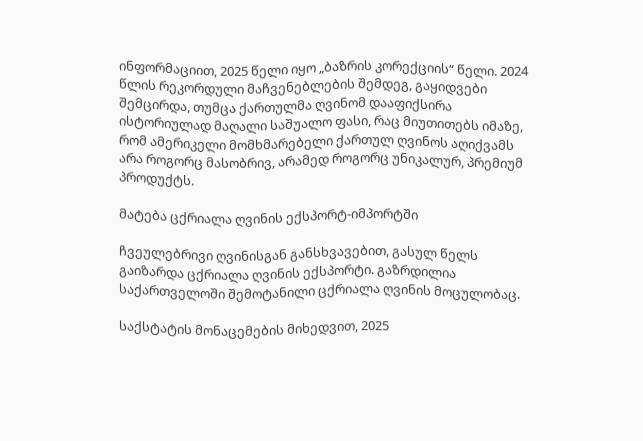ინფორმაციით, 2025 წელი იყო „ბაზრის კორექციის“ წელი. 2024 წლის რეკორდული მაჩვენებლების შემდეგ, გაყიდვები შემცირდა, თუმცა ქართულმა ღვინომ დააფიქსირა ისტორიულად მაღალი საშუალო ფასი, რაც მიუთითებს იმაზე, რომ ამერიკელი მომხმარებელი ქართულ ღვინოს აღიქვამს არა როგორც მასობრივ, არამედ როგორც უნიკალურ, პრემიუმ პროდუქტს.

მატება ცქრიალა ღვინის ექსპორტ-იმპორტში

ჩვეულებრივი ღვინისგან განსხვავებით, გასულ წელს გაიზარდა ცქრიალა ღვინის ექსპორტი. გაზრდილია საქართველოში შემოტანილი ცქრიალა ღვინის მოცულობაც.

საქსტატის მონაცემების მიხედვით, 2025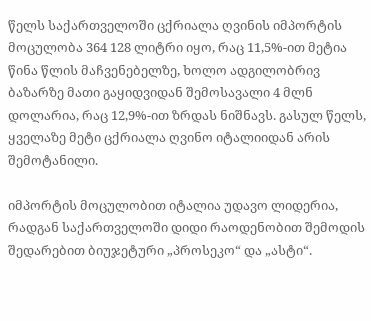წელს საქართველოში ცქრიალა ღვინის იმპორტის მოცულობა 364 128 ლიტრი იყო, რაც 11,5%-ით მეტია წინა წლის მაჩვენებელზე, ხოლო ადგილობრივ ბაზარზე მათი გაყიდვიდან შემოსავალი 4 მლნ დოლარია, რაც 12,9%-ით ზრდას ნიშნავს. გასულ წელს, ყველაზე მეტი ცქრიალა ღვინო იტალიიდან არის შემოტანილი.

იმპორტის მოცულობით იტალია უდავო ლიდერია, რადგან საქართველოში დიდი რაოდენობით შემოდის შედარებით ბიუჯეტური „პროსეკო“ და „ასტი“.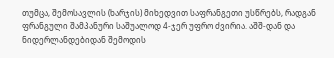თუმცა, შემოსავლის (ხარჯის) მიხედვით საფრანგეთი უსწრებს, რადგან ფრანგული შამპანური საშუალოდ 4-ჯერ უფრო ძვირია. აშშ-დან და ნიდერლანდებიდან შემოდის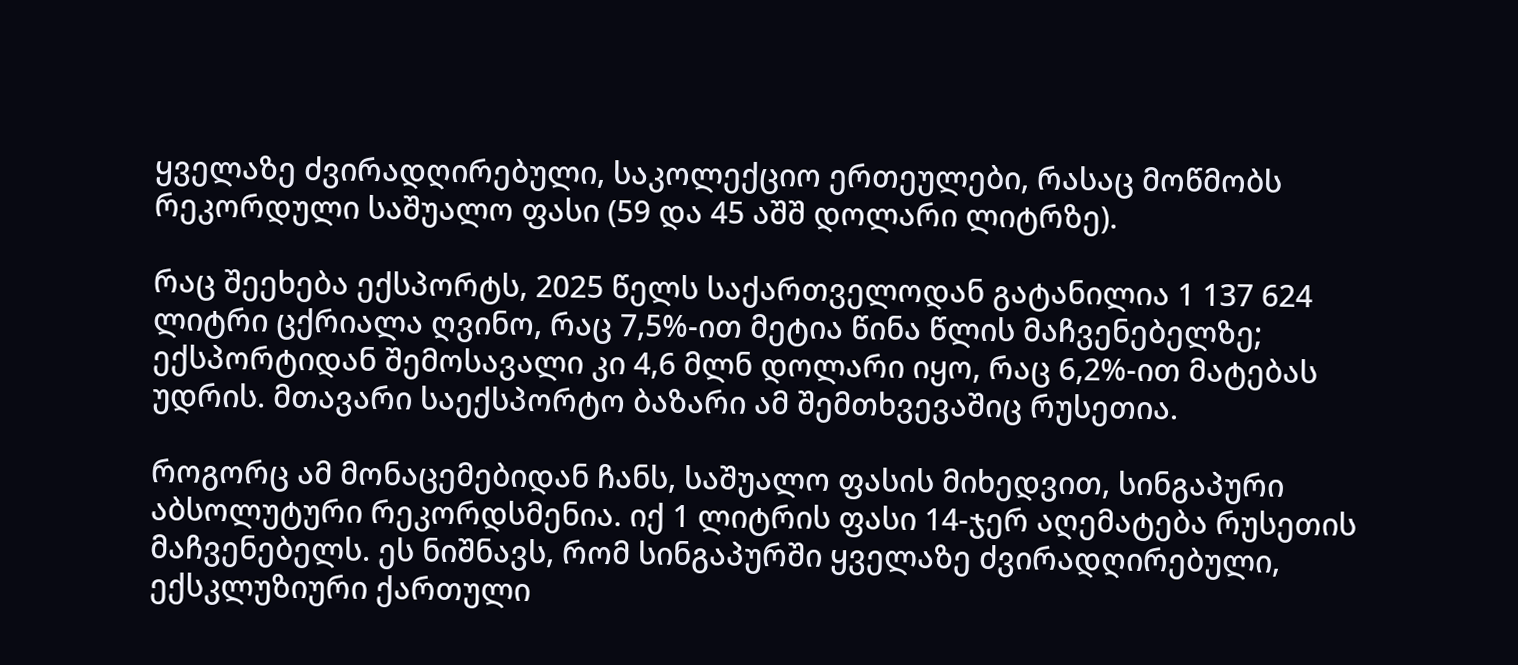ყველაზე ძვირადღირებული, საკოლექციო ერთეულები, რასაც მოწმობს რეკორდული საშუალო ფასი (59 და 45 აშშ დოლარი ლიტრზე).

რაც შეეხება ექსპორტს, 2025 წელს საქართველოდან გატანილია 1 137 624 ლიტრი ცქრიალა ღვინო, რაც 7,5%-ით მეტია წინა წლის მაჩვენებელზე; ექსპორტიდან შემოსავალი კი 4,6 მლნ დოლარი იყო, რაც 6,2%-ით მატებას უდრის. მთავარი საექსპორტო ბაზარი ამ შემთხვევაშიც რუსეთია.

როგორც ამ მონაცემებიდან ჩანს, საშუალო ფასის მიხედვით, სინგაპური აბსოლუტური რეკორდსმენია. იქ 1 ლიტრის ფასი 14-ჯერ აღემატება რუსეთის მაჩვენებელს. ეს ნიშნავს, რომ სინგაპურში ყველაზე ძვირადღირებული, ექსკლუზიური ქართული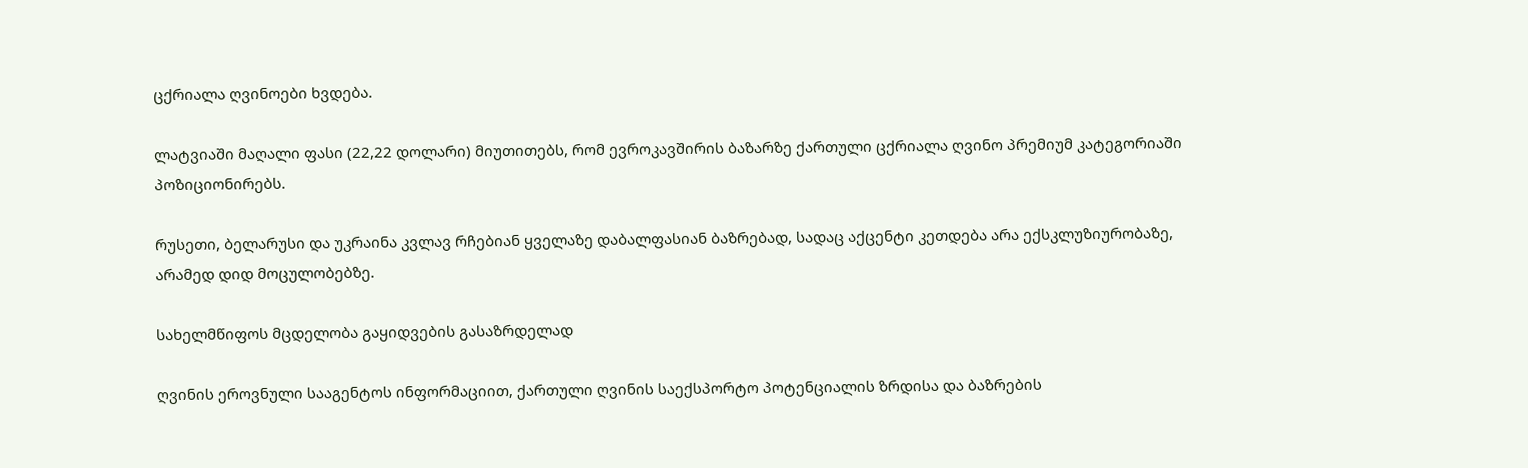ცქრიალა ღვინოები ხვდება.

ლატვიაში მაღალი ფასი (22,22 დოლარი) მიუთითებს, რომ ევროკავშირის ბაზარზე ქართული ცქრიალა ღვინო პრემიუმ კატეგორიაში პოზიციონირებს.

რუსეთი, ბელარუსი და უკრაინა კვლავ რჩებიან ყველაზე დაბალფასიან ბაზრებად, სადაც აქცენტი კეთდება არა ექსკლუზიურობაზე, არამედ დიდ მოცულობებზე.

სახელმწიფოს მცდელობა გაყიდვების გასაზრდელად

ღვინის ეროვნული სააგენტოს ინფორმაციით, ქართული ღვინის საექსპორტო პოტენციალის ზრდისა და ბაზრების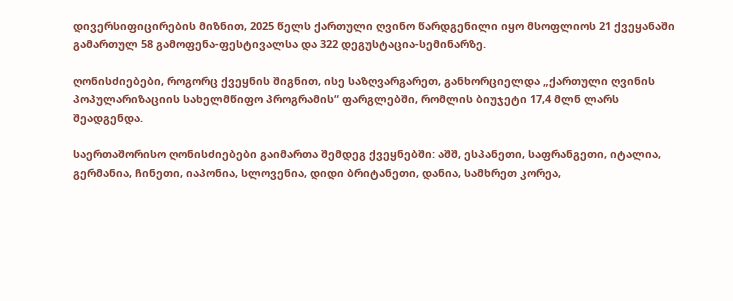დივერსიფიცირების მიზნით, 2025 წელს ქართული ღვინო წარდგენილი იყო მსოფლიოს 21 ქვეყანაში გამართულ 58 გამოფენა-ფესტივალსა და 322 დეგუსტაცია-სემინარზე.

ღონისძიებები, როგორც ქვეყნის შიგნით, ისე საზღვარგარეთ, განხორციელდა „ქართული ღვინის პოპულარიზაციის სახელმწიფო პროგრამის“ ფარგლებში, რომლის ბიუჯეტი 17,4 მლნ ლარს შეადგენდა.

საერთაშორისო ღონისძიებები გაიმართა შემდეგ ქვეყნებში: აშშ, ესპანეთი, საფრანგეთი, იტალია, გერმანია, ჩინეთი, იაპონია, სლოვენია, დიდი ბრიტანეთი, დანია, სამხრეთ კორეა,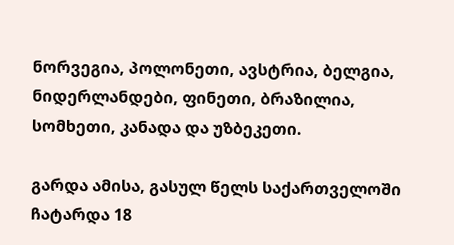ნორვეგია, პოლონეთი, ავსტრია, ბელგია, ნიდერლანდები, ფინეთი, ბრაზილია, სომხეთი, კანადა და უზბეკეთი.

გარდა ამისა, გასულ წელს საქართველოში ჩატარდა 18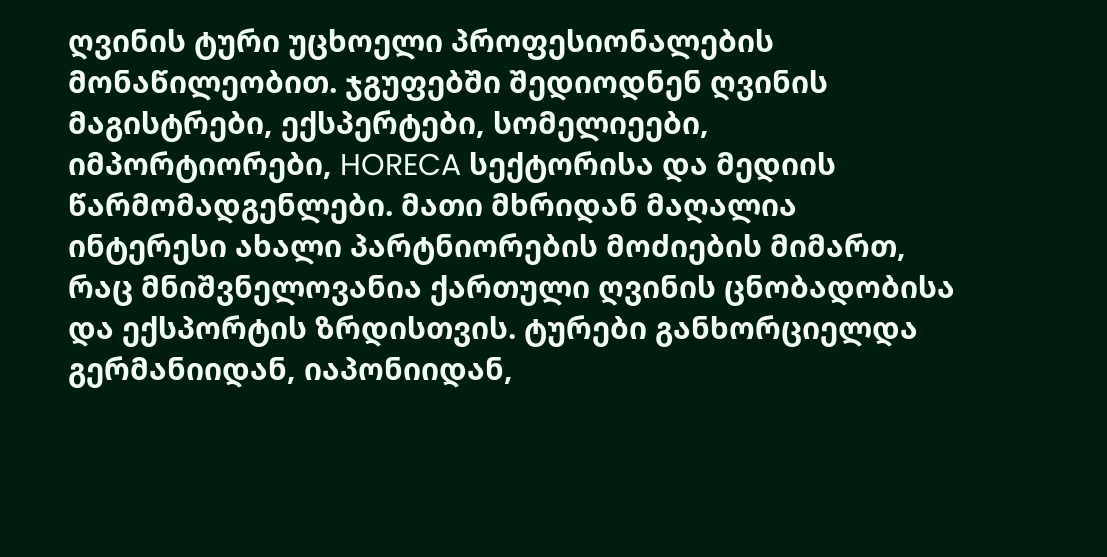ღვინის ტური უცხოელი პროფესიონალების მონაწილეობით. ჯგუფებში შედიოდნენ ღვინის მაგისტრები, ექსპერტები, სომელიეები, იმპორტიორები, HORECA სექტორისა და მედიის წარმომადგენლები. მათი მხრიდან მაღალია ინტერესი ახალი პარტნიორების მოძიების მიმართ, რაც მნიშვნელოვანია ქართული ღვინის ცნობადობისა და ექსპორტის ზრდისთვის. ტურები განხორციელდა გერმანიიდან, იაპონიიდან,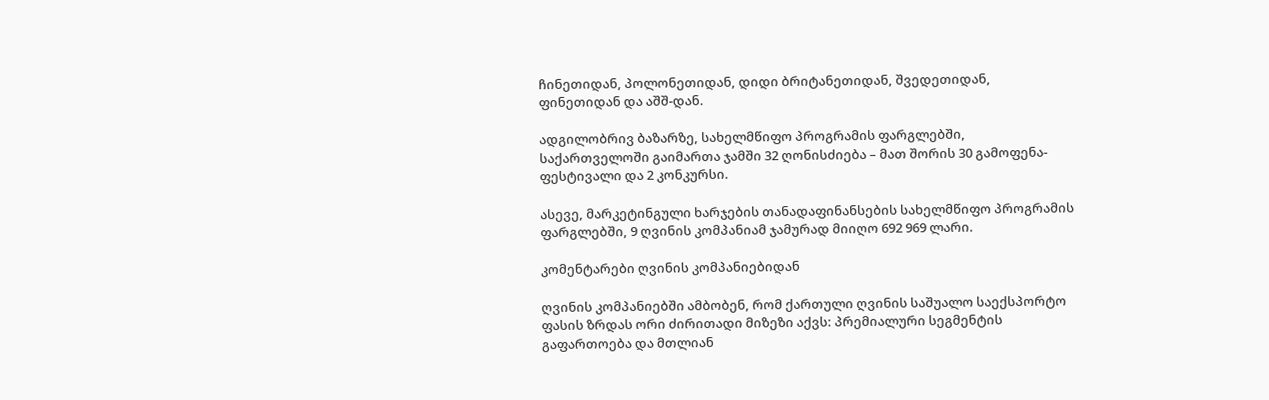ჩინეთიდან, პოლონეთიდან, დიდი ბრიტანეთიდან, შვედეთიდან, ფინეთიდან და აშშ-დან.

ადგილობრივ ბაზარზე, სახელმწიფო პროგრამის ფარგლებში, საქართველოში გაიმართა ჯამში 32 ღონისძიება – მათ შორის 30 გამოფენა-ფესტივალი და 2 კონკურსი.

ასევე, მარკეტინგული ხარჯების თანადაფინანსების სახელმწიფო პროგრამის ფარგლებში, 9 ღვინის კომპანიამ ჯამურად მიიღო 692 969 ლარი.

კომენტარები ღვინის კომპანიებიდან

ღვინის კომპანიებში ამბობენ, რომ ქართული ღვინის საშუალო საექსპორტო ფასის ზრდას ორი ძირითადი მიზეზი აქვს: პრემიალური სეგმენტის გაფართოება და მთლიან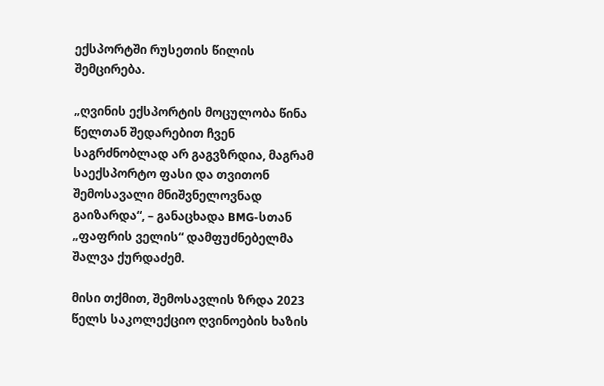ექსპორტში რუსეთის წილის შემცირება.

„ღვინის ექსპორტის მოცულობა წინა წელთან შედარებით ჩვენ საგრძნობლად არ გაგვზრდია, მაგრამ საექსპორტო ფასი და თვითონ შემოსავალი მნიშვნელოვნად გაიზარდა“, – განაცხადა BMG-სთან „ფაფრის ველის“ დამფუძნებელმა შალვა ქურდაძემ.

მისი თქმით, შემოსავლის ზრდა 2023 წელს საკოლექციო ღვინოების ხაზის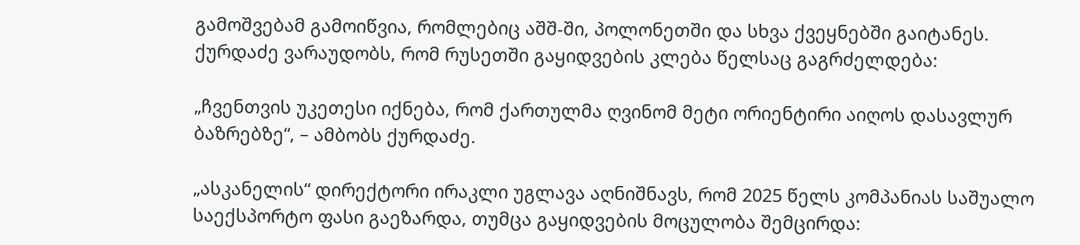გამოშვებამ გამოიწვია, რომლებიც აშშ-ში, პოლონეთში და სხვა ქვეყნებში გაიტანეს. ქურდაძე ვარაუდობს, რომ რუსეთში გაყიდვების კლება წელსაც გაგრძელდება:

„ჩვენთვის უკეთესი იქნება, რომ ქართულმა ღვინომ მეტი ორიენტირი აიღოს დასავლურ ბაზრებზე“, – ამბობს ქურდაძე.

„ასკანელის“ დირექტორი ირაკლი უგლავა აღნიშნავს, რომ 2025 წელს კომპანიას საშუალო საექსპორტო ფასი გაეზარდა, თუმცა გაყიდვების მოცულობა შემცირდა: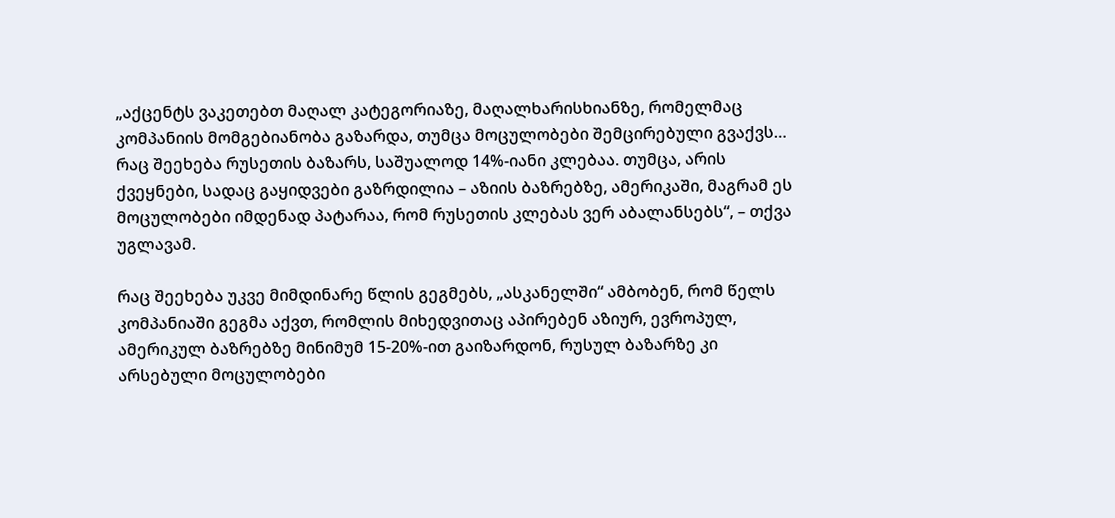„აქცენტს ვაკეთებთ მაღალ კატეგორიაზე, მაღალხარისხიანზე, რომელმაც კომპანიის მომგებიანობა გაზარდა, თუმცა მოცულობები შემცირებული გვაქვს… რაც შეეხება რუსეთის ბაზარს, საშუალოდ 14%-იანი კლებაა. თუმცა, არის ქვეყნები, სადაც გაყიდვები გაზრდილია – აზიის ბაზრებზე, ამერიკაში, მაგრამ ეს მოცულობები იმდენად პატარაა, რომ რუსეთის კლებას ვერ აბალანსებს“, – თქვა უგლავამ.

რაც შეეხება უკვე მიმდინარე წლის გეგმებს, „ასკანელში“ ამბობენ, რომ წელს კომპანიაში გეგმა აქვთ, რომლის მიხედვითაც აპირებენ აზიურ, ევროპულ, ამერიკულ ბაზრებზე მინიმუმ 15-20%-ით გაიზარდონ, რუსულ ბაზარზე კი არსებული მოცულობები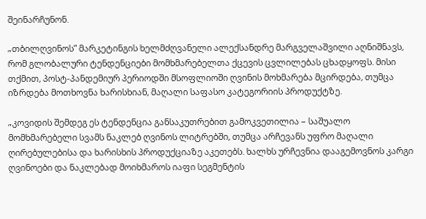შეინარჩუნონ.

„თბილღვინოს“ მარკეტინგის ხელმძღვანელი ალექსანდრე მარგველაშვილი აღნიშნავს, რომ გლობალური ტენდენციები მომხმარებელთა ქცევის ცვლილებას ცხადყოფს. მისი თქმით, პოსტ-პანდემიურ პერიოდში მსოფლიოში ღვინის მოხმარება მცირდება, თუმცა იზრდება მოთხოვნა ხარისხიან, მაღალი საფასო კატეგორიის პროდუქტზე.

„კოვიდის შემდეგ ეს ტენდენცია განსაკუთრებით გამოკვეთილია – საშუალო მომხმარებელი სვამს ნაკლებ ღვინოს ლიტრებში, თუმცა არჩევანს უფრო მაღალი ღირებულებისა და ხარისხის პროდუქციაზე აკეთებს. ხალხს ურჩევნია დააგემოვნოს კარგი ღვინოები და ნაკლებად მოიხმაროს იაფი სეგმენტის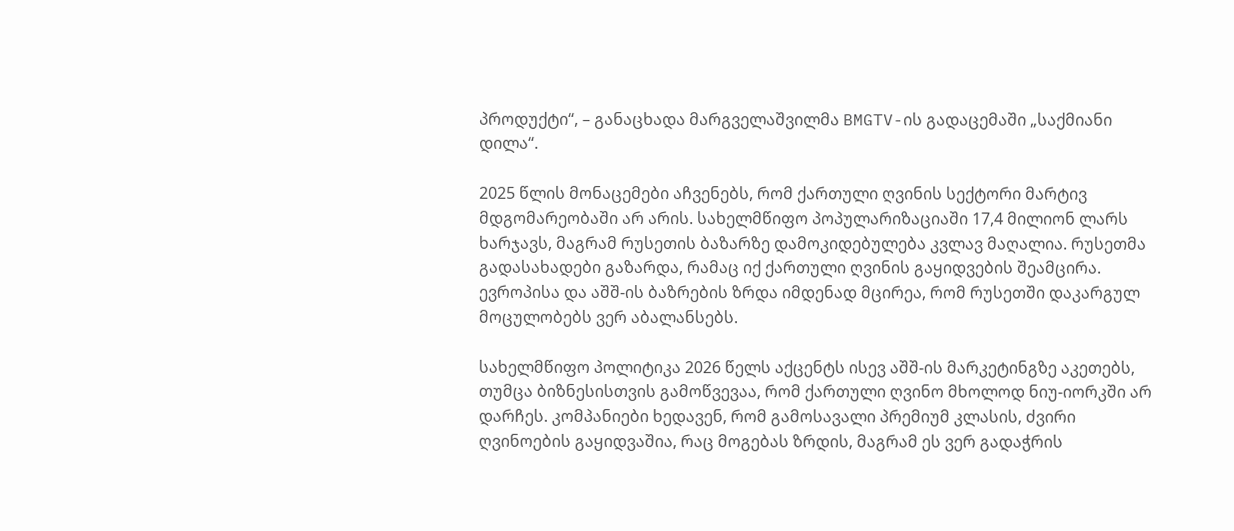პროდუქტი“, – განაცხადა მარგველაშვილმა BMGTV-ის გადაცემაში „საქმიანი დილა“.

2025 წლის მონაცემები აჩვენებს, რომ ქართული ღვინის სექტორი მარტივ მდგომარეობაში არ არის. სახელმწიფო პოპულარიზაციაში 17,4 მილიონ ლარს ხარჯავს, მაგრამ რუსეთის ბაზარზე დამოკიდებულება კვლავ მაღალია. რუსეთმა გადასახადები გაზარდა, რამაც იქ ქართული ღვინის გაყიდვების შეამცირა. ევროპისა და აშშ-ის ბაზრების ზრდა იმდენად მცირეა, რომ რუსეთში დაკარგულ მოცულობებს ვერ აბალანსებს.

სახელმწიფო პოლიტიკა 2026 წელს აქცენტს ისევ აშშ-ის მარკეტინგზე აკეთებს, თუმცა ბიზნესისთვის გამოწვევაა, რომ ქართული ღვინო მხოლოდ ნიუ-იორკში არ დარჩეს. კომპანიები ხედავენ, რომ გამოსავალი პრემიუმ კლასის, ძვირი ღვინოების გაყიდვაშია, რაც მოგებას ზრდის, მაგრამ ეს ვერ გადაჭრის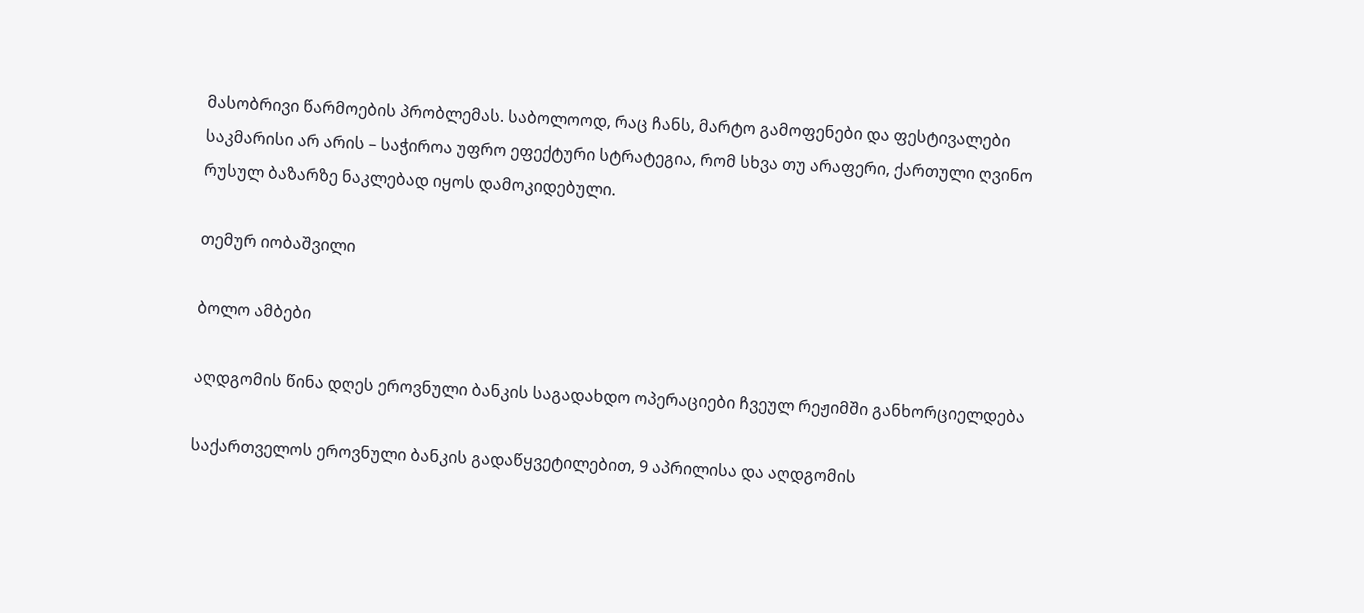მასობრივი წარმოების პრობლემას. საბოლოოდ, რაც ჩანს, მარტო გამოფენები და ფესტივალები საკმარისი არ არის – საჭიროა უფრო ეფექტური სტრატეგია, რომ სხვა თუ არაფერი, ქართული ღვინო რუსულ ბაზარზე ნაკლებად იყოს დამოკიდებული.

თემურ იობაშვილი

ბოლო ამბები

აღდგომის წინა დღეს ეროვნული ბანკის საგადახდო ოპერაციები ჩვეულ რეჟიმში განხორციელდება

საქართველოს ეროვნული ბანკის გადაწყვეტილებით, 9 აპრილისა და აღდგომის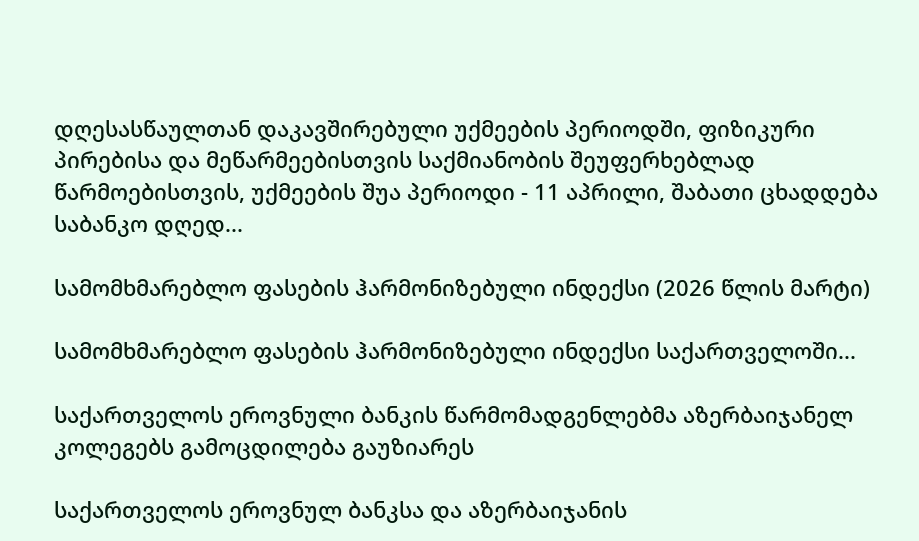დღესასწაულთან დაკავშირებული უქმეების პერიოდში, ფიზიკური პირებისა და მეწარმეებისთვის საქმიანობის შეუფერხებლად წარმოებისთვის, უქმეების შუა პერიოდი - 11 აპრილი, შაბათი ცხადდება საბანკო დღედ...

სამომხმარებლო ფასების ჰარმონიზებული ინდექსი (2026 წლის მარტი)

სამომხმარებლო ფასების ჰარმონიზებული ინდექსი საქართველოში...

საქართველოს ეროვნული ბანკის წარმომადგენლებმა აზერბაიჯანელ კოლეგებს გამოცდილება გაუზიარეს

საქართველოს ეროვნულ ბანკსა და აზერბაიჯანის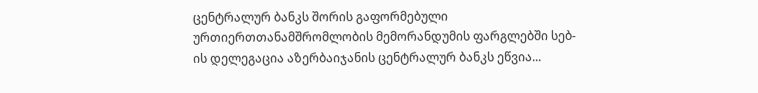ცენტრალურ ბანკს შორის გაფორმებული ურთიერთთანამშრომლობის მემორანდუმის ფარგლებში სებ-ის დელეგაცია აზერბაიჯანის ცენტრალურ ბანკს ეწვია...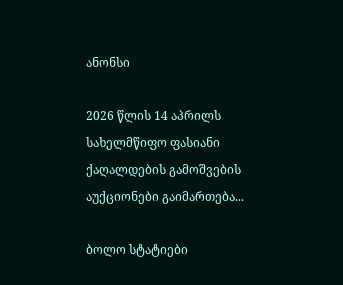ანონსი

2026 წლის 14 აპრილს სახელმწიფო ფასიანი ქაღალდების გამოშვების აუქციონები გაიმართება...

ბოლო სტატიები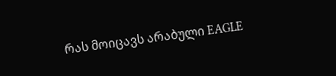რას მოიცავს არაბული EAGLE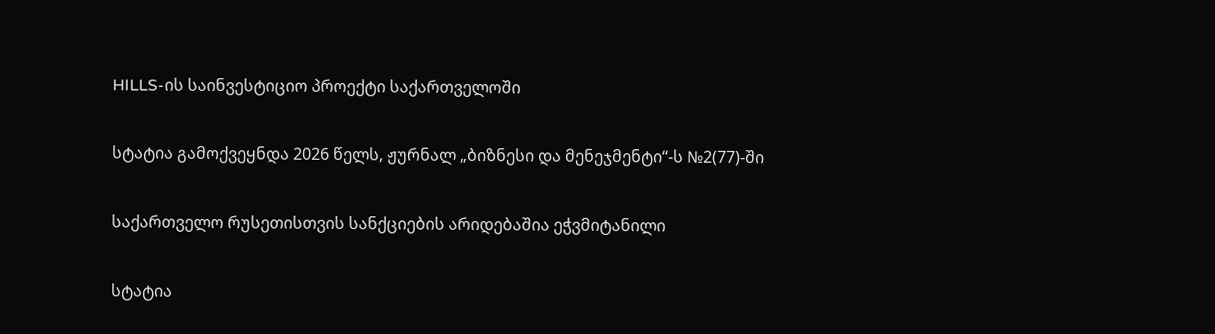HILLS-ის საინვესტიციო პროექტი საქართველოში

სტატია გამოქვეყნდა 2026 წელს, ჟურნალ „ბიზნესი და მენეჯმენტი“-ს №2(77)-ში

საქართველო რუსეთისთვის სანქციების არიდებაშია ეჭვმიტანილი

სტატია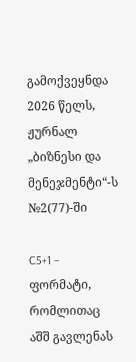გამოქვეყნდა 2026 წელს, ჟურნალ „ბიზნესი და მენეჯმენტი“-ს №2(77)-ში

C5+1 – ფორმატი, რომლითაც აშშ გავლენას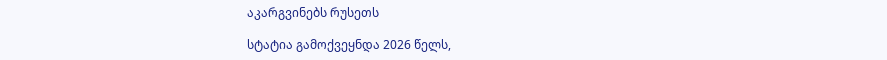აკარგვინებს რუსეთს

სტატია გამოქვეყნდა 2026 წელს,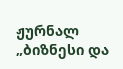ჟურნალ „ბიზნესი და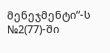მენეჯმენტი“-ს №2(77)-ში